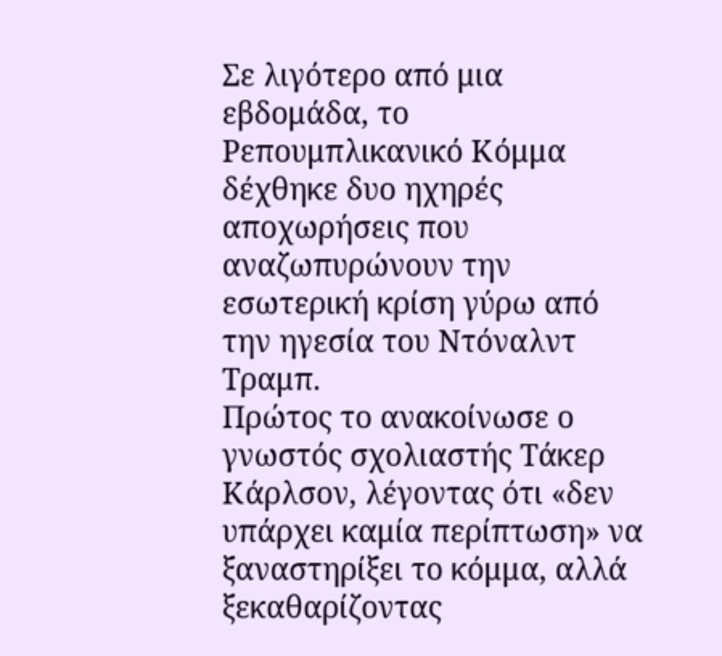Σε λιγότερο από μια εβδομάδα, το Ρεπουμπλικανικό Κόμμα δέχθηκε δυο ηχηρές αποχωρήσεις που αναζωπυρώνουν την εσωτερική κρίση γύρω από την ηγεσία του Ντόναλντ Τραμπ.
Πρώτος το ανακοίνωσε ο γνωστός σχολιαστής Τάκερ Κάρλσον, λέγοντας ότι «δεν υπάρχει καμία περίπτωση» να ξαναστηρίξει το κόμμα, αλλά ξεκαθαρίζοντας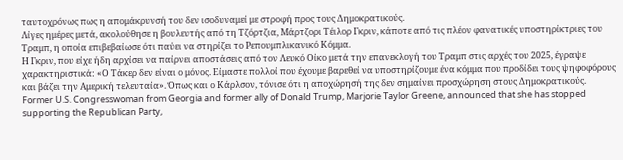ταυτοχρόνως πως η απομάκρυνσή του δεν ισοδυναμεί με στροφή προς τους Δημοκρατικούς.
Λίγες ημέρες μετά, ακολούθησε η βουλευτής από τη Τζόρτζια, Μάρτζορι Τέιλορ Γκριν, κάποτε από τις πλέον φανατικές υποστηρίκτριες του Τραμπ, η οποία επιβεβαίωσε ότι παύει να στηρίζει το Ρεπουμπλικανικό Κόμμα.
Η Γκριν, που είχε ήδη αρχίσει να παίρνει αποστάσεις από τον Λευκό Οίκο μετά την επανεκλογή του Τραμπ στις αρχές του 2025, έγραψε χαρακτηριστικά: «Ο Τάκερ δεν είναι ο μόνος. Είμαστε πολλοί που έχουμε βαρεθεί να υποστηρίζουμε ένα κόμμα που προδίδει τους ψηφοφόρους και βάζει την Αμερική τελευταία». Όπως και ο Κάρλσον, τόνισε ότι η αποχώρησή της δεν σημαίνει προσχώρηση στους Δημοκρατικούς.
Former U.S. Congresswoman from Georgia and former ally of Donald Trump, Marjorie Taylor Greene, announced that she has stopped supporting the Republican Party,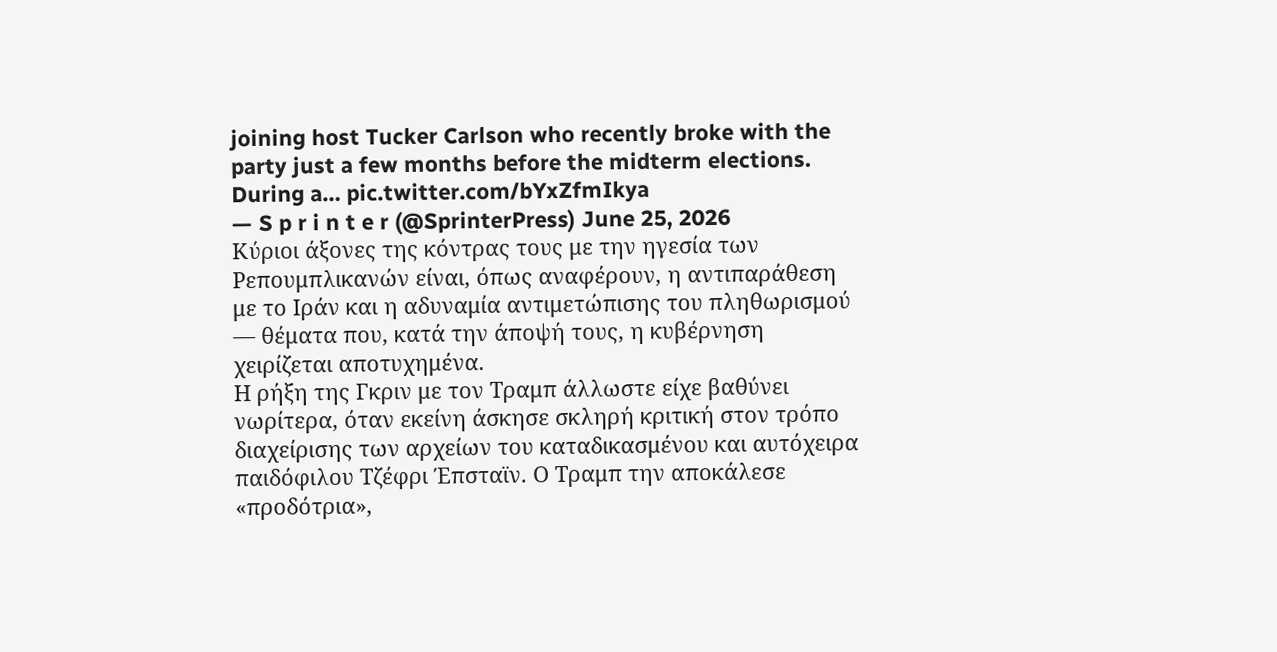joining host Tucker Carlson who recently broke with the party just a few months before the midterm elections.
During a… pic.twitter.com/bYxZfmIkya
— S p r i n t e r (@SprinterPress) June 25, 2026
Κύριοι άξονες της κόντρας τους με την ηγεσία των Ρεπουμπλικανών είναι, όπως αναφέρουν, η αντιπαράθεση με το Ιράν και η αδυναμία αντιμετώπισης του πληθωρισμού — θέματα που, κατά την άποψή τους, η κυβέρνηση χειρίζεται αποτυχημένα.
Η ρήξη της Γκριν με τον Τραμπ άλλωστε είχε βαθύνει νωρίτερα, όταν εκείνη άσκησε σκληρή κριτική στον τρόπο διαχείρισης των αρχείων του καταδικασμένου και αυτόχειρα παιδόφιλου Τζέφρι Έπσταϊν. Ο Τραμπ την αποκάλεσε «προδότρια»,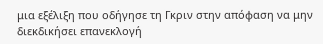μια εξέλιξη που οδήγησε τη Γκριν στην απόφαση να μην διεκδικήσει επανεκλογή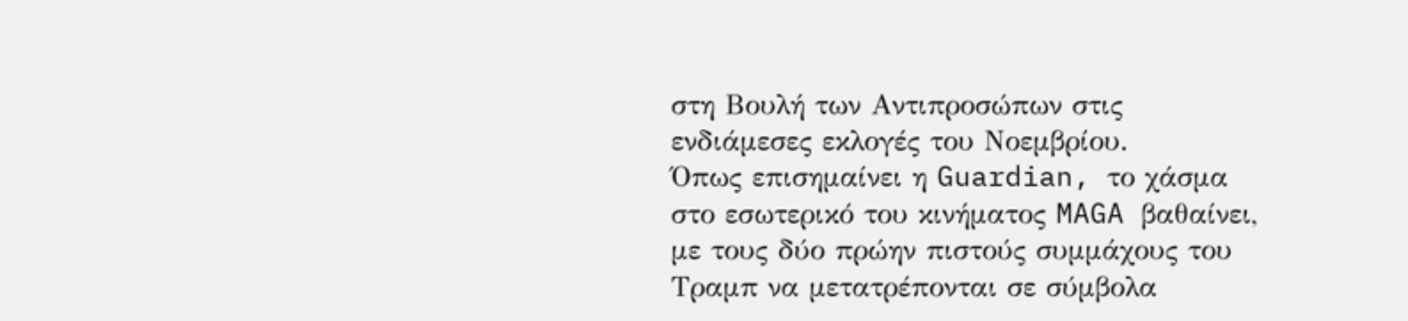στη Βουλή των Αντιπροσώπων στις ενδιάμεσες εκλογές του Νοεμβρίου.
Όπως επισημαίνει η Guardian, το χάσμα στο εσωτερικό του κινήματος MAGA βαθαίνει, με τους δύο πρώην πιστούς συμμάχους του Τραμπ να μετατρέπονται σε σύμβολα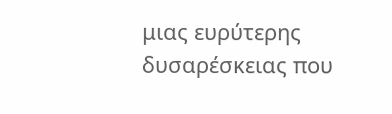μιας ευρύτερης δυσαρέσκειας που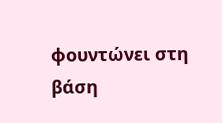φουντώνει στη βάση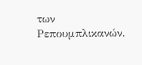των Ρεπουμπλικανών.